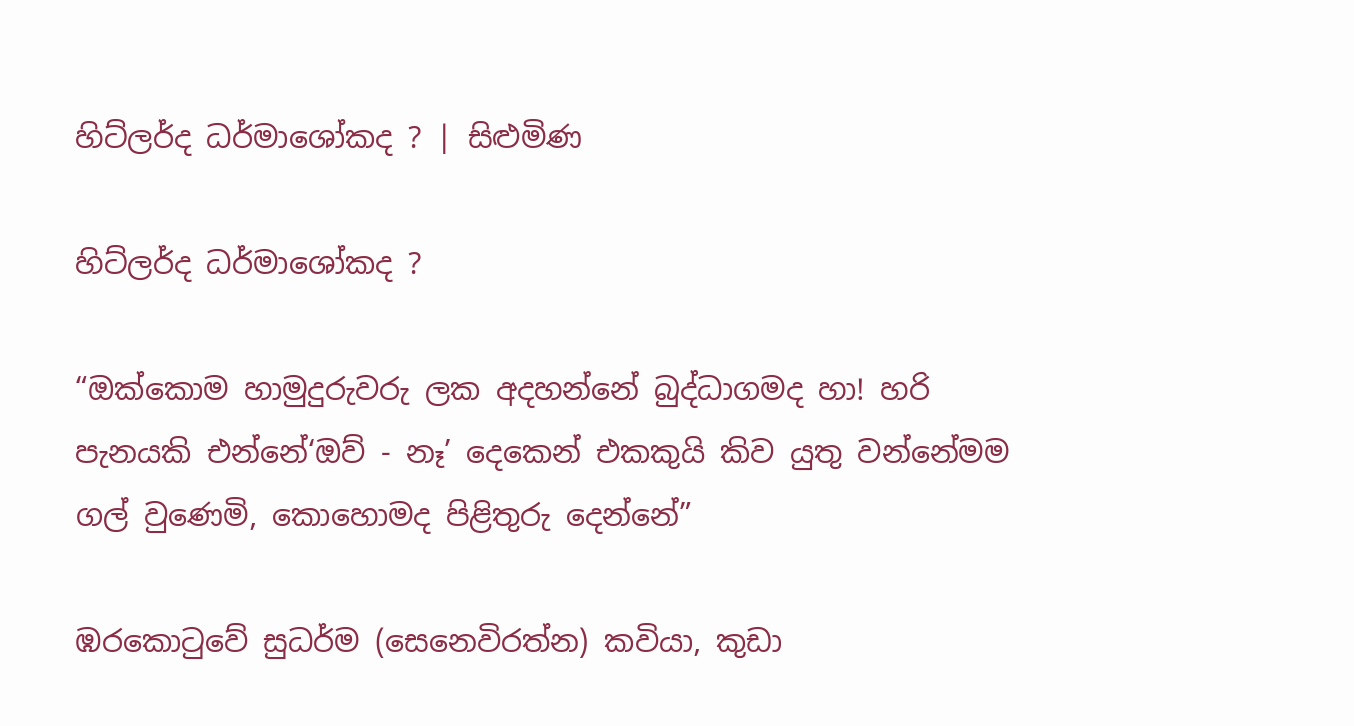හිට්ලර්ද ධර්මාශෝකද ? | සිළුමිණ

හිට්ලර්ද ධර්මාශෝකද ?

“ඔක්කොම හාමුදුරුවරු ලක අදහන්නේ බුද්ධාගමද හා! හරි පැනයකි එන්නේ‘ඔව් - නෑ’ දෙකෙන් එකකුයි කිව යුතු වන්නේමම ගල් වුණෙමි, කොහොමද පිළිතුරු දෙන්නේ”

ඹරකොටුවේ සුධර්ම (සෙනෙවිරත්න) කවියා, කුඩා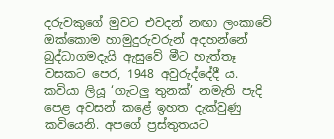දරුවකුගේ මුවට එවදන් නඟා ලංකාවේ ඔක්කොම හාමුදුරුවරුන් අදහන්නේ බුද්ධාගමදැයි ඇසුවේ මීට හැත්තෑ වසකට පෙර, 1948 අවුරුද්දේදී ය. කවියා ලියූ ‘ගැටලු තුනක්’ නමැති පැදි පෙළ අවසන් කළේ ඉහත දැක්වුණු කවියෙනි. අපගේ ප්‍රස්තුතයට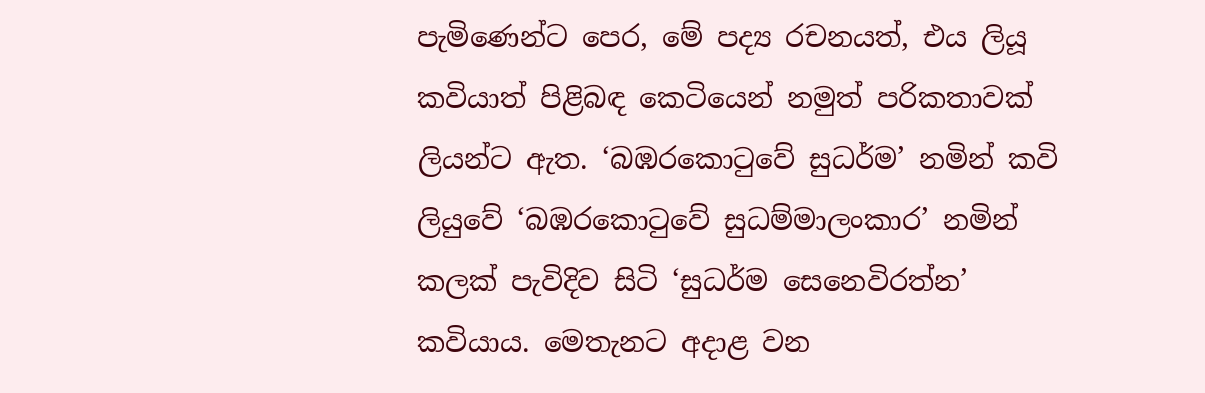පැමිණෙන්ට පෙර, මේ පද්‍ය රචනයත්, එය ලියූ කවියාත් පිළිබඳ කෙටියෙන් නමුත් පරිකතාවක් ලියන්ට ඇත. ‘බඹරකොටුවේ සුධර්ම’ නමින් කවි ලියුවේ ‘බඹරකොටුවේ සුධම්මාලංකාර’ නමින් කලක් පැවිදිව සිටි ‘සුධර්ම සෙනෙවිරත්න’ කවියාය. මෙතැනට අදාළ වන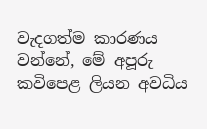වැදගත්ම කාරණය වන්නේ, මේ අපූරු කවිපෙළ ලියන අවධිය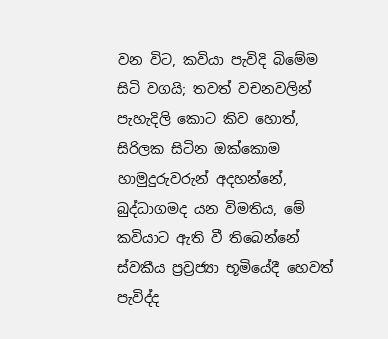වන විට, කවියා පැවිදි බිමේම සිටි වගයි; තවත් වචනවලින් පැහැදිලි කොට කිව හොත්, සිරිලක සිටින ඔක්කොම හාමුදුරුවරුන් අදහන්නේ, බුද්ධාගමද යන විමතිය, මේ කවියාට ඇති වී තිබෙන්නේ ස්වකීය ප්‍රව්‍රජ්‍යා භූමියේදී හෙවත් පැවිද්ද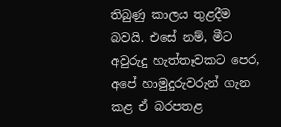තිබුණු කාලය තුළදීම බවයි. එසේ නම්, මීට අවුරුදු හැත්තෑවකට පෙර, අපේ හාමුදුරුවරුන් ගැන කළ ඒ බරපතළ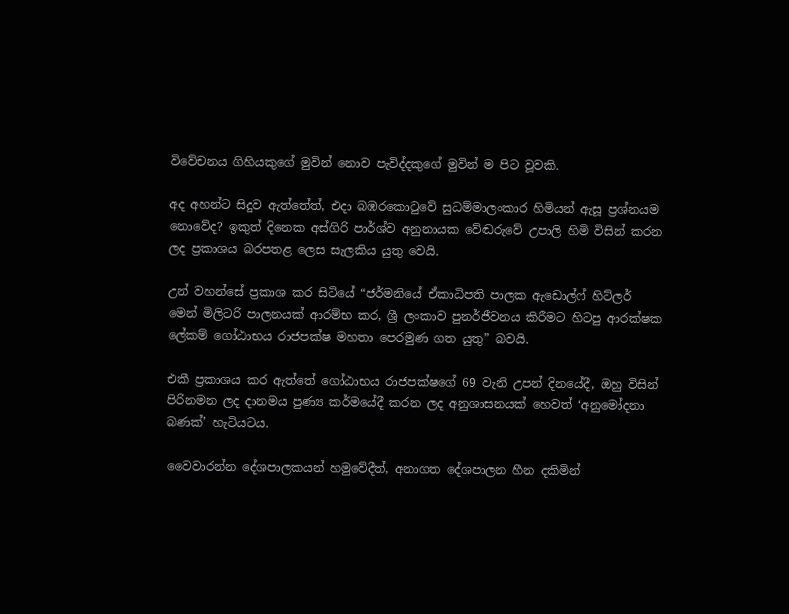විවේචනය ගිහියකුගේ මුවින් නොව පැවිද්දකුගේ මුවින් ම පිට වූවකි.

අද අහන්ට සිදුව ඇත්තේත්, එදා බඹරකොටුවේ සුධම්මාලංකාර හිමියන් ඇසූ ප්‍රශ්නයම නොවේද? ඉකුත් දිනෙක අස්ගිරි පාර්ශ්ව අනුනායක වේඬරුවේ උපාලි හිමි විසින් කරන ලද ප්‍රකාශය බරපතළ ලෙස සැලකිය යුතු වෙයි.

උන් වහන්සේ ප්‍රකාශ කර සිටියේ “ජර්මනියේ ඒකාධිපති පාලක ඇඩොල්ෆ් හිට්ලර් මෙන් මිලිටරි පාලනයක් ආරම්භ කර, ශ්‍රී ලංකාව පුනර්ජීවනය කිරීමට හිටපු ආරක්ෂක ලේකම් ගෝඨාභය රාජපක්ෂ මහතා පෙරමුණ ගත යුතු” බවයි.

එකී ප්‍රකාශය කර ඇත්තේ ගෝඨාභය රාජපක්ෂගේ 69 වැනි උපන් දිනයේදී, ඔහු විසින් පිරිනමන ලද දානමය පුණ්‍ය කර්මයේදී කරන ලද අනුශාසනයක් හෙවත් ‘අනුමෝදනා බණක්’ හැටියටය.

වෛවාරන්න දේශපාලකයන් හමුවේදීත්, අනාගත දේශපාලන හීන දකිමින්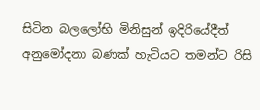සිටින බලලෝභි මිනිසුන් ඉදිරියේදීත් අනුමෝදනා බණක් හැටියට තමන්ට රිසි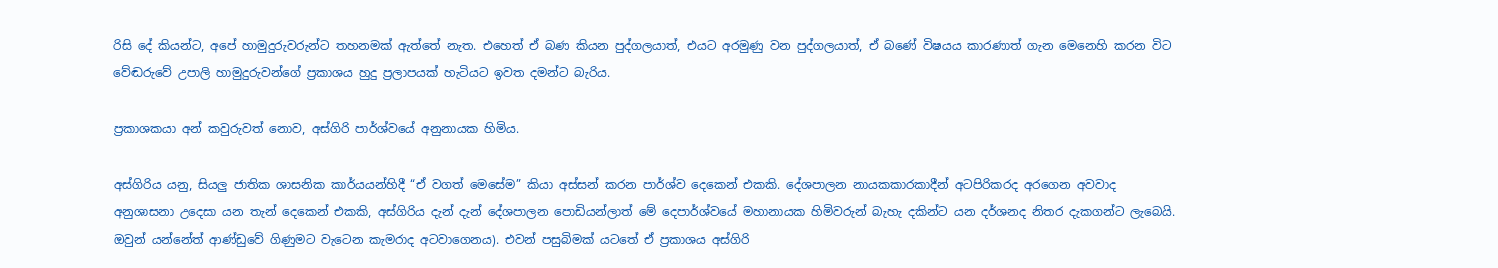රිසි දේ කියන්ට, අපේ හාමුදුරුවරුන්ට තහනමක් ඇත්තේ නැත. එහෙත් ඒ බණ කියන පුද්ගලයාත්, එයට අරමුණු වන පුද්ගලයාත්, ඒ බණේ විෂයය කාරණාත් ගැන මෙනෙහි කරන විට වේඬරුවේ උපාලි හාමුදුරුවන්ගේ ප්‍රකාශය හුදු ප්‍රලාපයක් හැටියට ඉවත දමන්ට බැරිය.

ප්‍රකාශකයා අන් කවුරුවත් නොව, අස්ගිරි පාර්ශ්වයේ අනුනායක හිමිය.

අස්ගිරිය යනු, සියලු ජාතික ශාසනික කාර්යයන්හිදී “ඒ වගත් මෙසේම” කියා අස්සන් කරන පාර්ශ්ව දෙකෙන් එකකි. දේශපාලන නායකකාරකාදීන් අටපිරිකරද අරගෙන අවවාද අනුශාසනා උදෙසා යන තැන් දෙකෙන් එකකි, අස්ගිරිය දැන් දැන් දේශපාලන පොඩියන්ලාත් මේ දෙපාර්ශ්වයේ මහානායක හිමිවරුන් බැහැ දකින්ට යන දර්ශනද නිතර දැකගන්ට ලැබෙයි. ඔවුන් යන්නේත් ආණ්ඩුවේ ගිණුමට වැටෙන කැමරාද අටවාගෙනය). එවන් පසුබිමක් යටතේ ඒ ප්‍රකාශය අස්ගිරි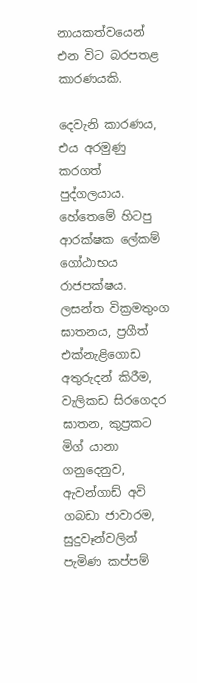නායකත්වයෙන් එන විට බරපතළ කාරණයකි.

දෙවැනි කාරණය, එය අරමුණු කරගත් පුද්ගලයාය. හේතෙමේ හිටපු ආරක්ෂක ලේකම් ගෝඨාභය රාජපක්ෂය‍. ලසන්ත වික්‍රමතුංග ඝාතනය, ප්‍රගීත් එක්නැළිගොඩ අතුරුදන් කිරීම, වැලිකඩ සිරගෙදර ඝාතන, කුප්‍රකට මිග් යානා ගනුදෙනුව, ඇවන්ගාඩ් අවි ගබඩා ජාවාරම, සුදුවෑන්වලින් පැමිණ කප්පම්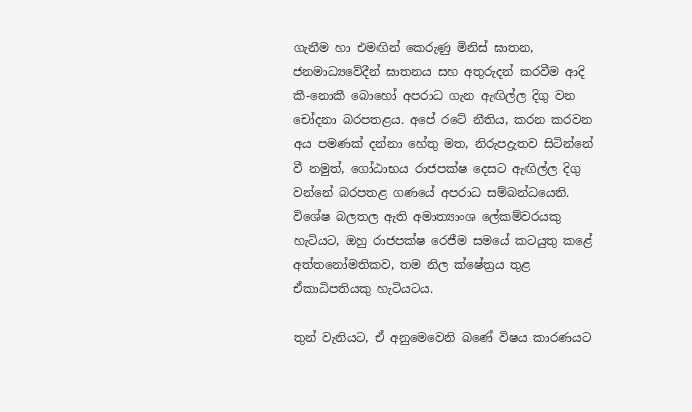ගැනීම හා එමඟින් කෙරුණු මිනිස් ඝාතන, ජනමාධ්‍යවේදීන් ඝාතනය සහ අතුරුදන් කරවීම ආදි කී-නොකී බොහෝ අපරාධ ගැන ඇඟිල්ල දිගු වන චෝදනා බරපතළය. අපේ රටේ නීතිය, කරන කරවන අය පමණක් දන්නා හේතු මත, නිරුපද්‍රැතව සිටින්නේ වී නමුත්, ගෝඨාභය රාජපක්ෂ දෙසට ඇඟිල්ල දිගු වන්නේ බරපතළ ගණයේ අපරාධ සම්බන්ධයෙනි. විශේෂ බලතල ඇති අමාත්‍යාංශ ලේකම්වරයකු හැටියට, ඔහු රාජපක්ෂ රෙජීම සමයේ කටයුතු කළේ අත්තනෝමතිකව, තම නිල ක්ෂේත්‍රය තුළ ඒකාධිපතියකු හැටියටය.

තුන් වැනියට, ඒ ‍අනුමෙවෙනි බණේ විෂය කාරණයට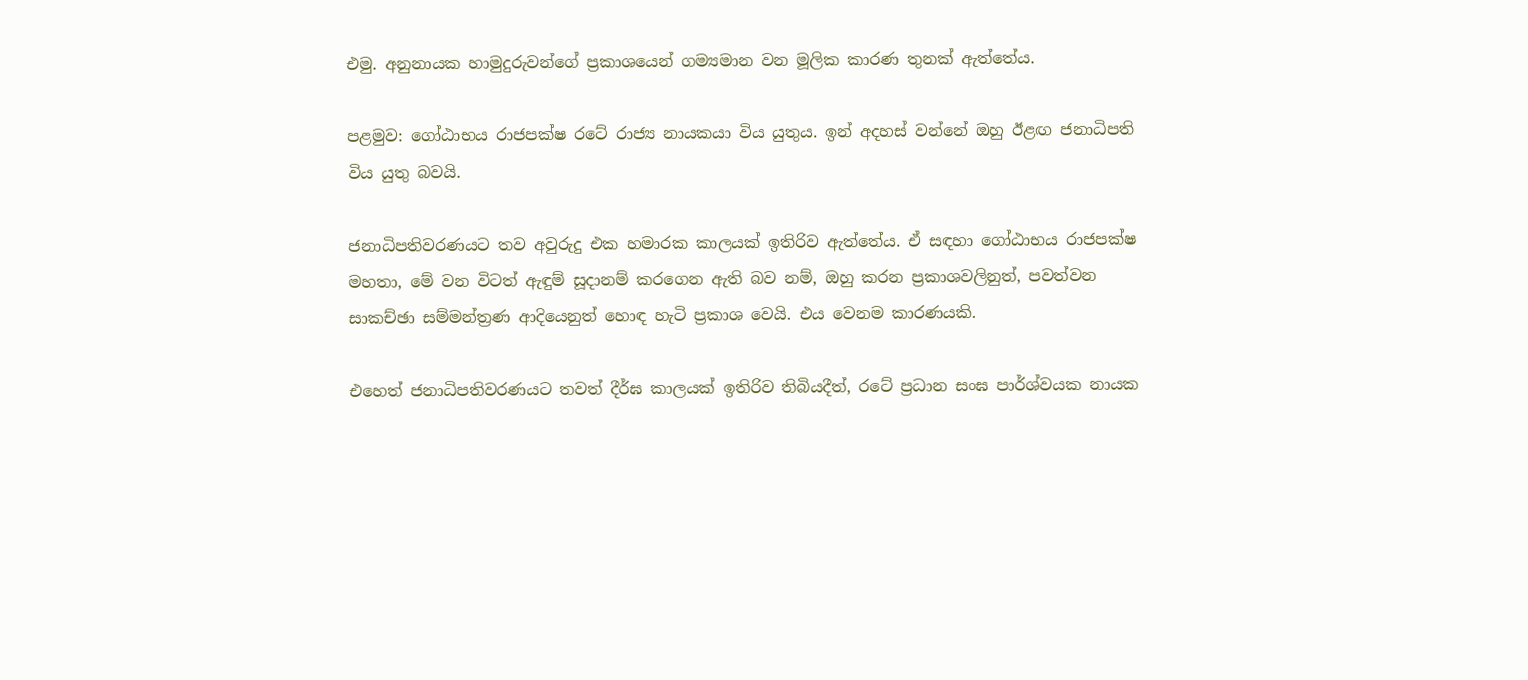එමු. අනුනායක හාමුදුරුවන්ගේ ප්‍රකාශයෙන් ගම්‍යමාන වන මූලික කාරණ තුනක් ඇත්තේය.

පළමුව: ගෝඨාභය රාජපක්ෂ රටේ රාජ්‍ය නායකයා විය යුතුය. ඉන් අදහස් වන්නේ ඔහු ඊළඟ ජනාධිපති විය යුතු බවයි.

ජනාධිපතිවරණයට තව අවුරුදු එක හමාරක කාලයක් ඉතිරිව ඇත්තේය. ඒ සඳහා ගෝඨාභය රාජපක්ෂ මහතා, මේ වන විටත් ඇඳුම් සූදානම් කරගෙන ඇති බව නම්, ඔහු කරන ප්‍රකාශවලිනුත්, පවත්වන සාකච්ඡා සම්මන්ත්‍රණ ආදියෙනුත් හොඳ හැටි ප්‍රකාශ වෙයි. එය වෙනම කාරණයකි.

එහෙත් ජනාධිපතිවරණයට තවත් දීර්ඝ කාලයක් ඉතිරිව තිබියදීත්, රටේ ප්‍රධාන සංඝ පාර්ශ්වයක නායක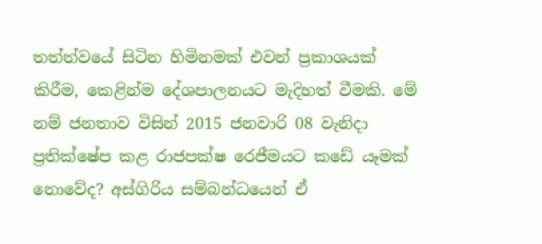තත්ත්වයේ සිටින හිමිනමක් එවන් ප්‍රකාශයක් කිරීම, කෙළින්ම දේශපාලනයට මැදිහත් වීමකි. මේ නම් ජනතාව විසින් 2015 ජනවාරි 08 වැනිදා ප්‍රතික්ෂේප කළ රාජපක්ෂ රෙජීමයට කඩේ යෑමක් නොවේද? අස්ගිරිය සම්බන්ධයෙන් ඒ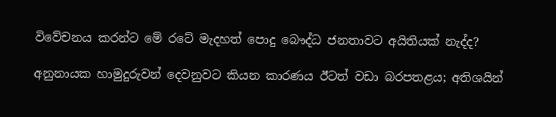විවේචනය කරන්ට මේ රටේ මැදහත් පොදු බෞද්ධ ජනතාවට අයිතියක් නැද්ද?

අනුනායක හාමුදුරුවන් දෙවනුවට කියන කාරණය ඊටත් වඩා බරපතළය; අතිශයින්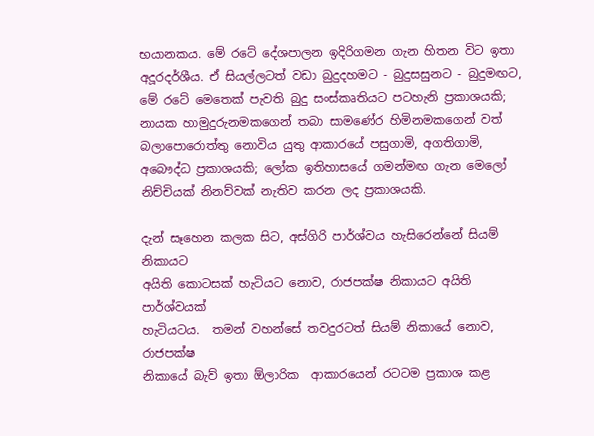භයානකය. මේ රටේ දේශපාලන ඉදිරිගමන ගැන හිතන විට ඉතා අදූරදර්ශීය. ඒ සියල්ලටත් වඩා බුදුදහමට - බුදුසසුනට - බුදුමඟට, මේ රටේ මෙතෙක් පැවති බුදු සංස්කෘතියට පටහැනි ප්‍රකාශයකි; නායක හාමුදුරුනමකගෙන් තබා සාමණේර හිමිනමකගෙන් වත් බලාපොරොත්තු නොවිය යුතු ආකාරයේ පසුගාමි, අගතිගාමි, අබෞද්ධ ප්‍රකාශයකි; ලෝක ඉතිහාසයේ ගමන්මඟ ගැන මෙලෝ නිච්චියක් නිනව්වක් නැතිව කරන ලද ප්‍රකාශයකි.

දැන් සෑහෙන කලක සිට, අස්ගිරි පාර්ශ්වය හැසිරෙන්නේ සියම්  නිකායට
අයිති කොටසක් හැටියට නොව, රාජපක්ෂ නිකායට අයිති පාර්ශ්වයක්
හැටියටය.  තමන් වහන්සේ තවදුරටත් සියම් නිකායේ නොව, රාජපක්ෂ
නිකායේ බැව් ඉතා ඕලාරික  ආකාරයෙන් රටටම ප්‍රකාශ කළ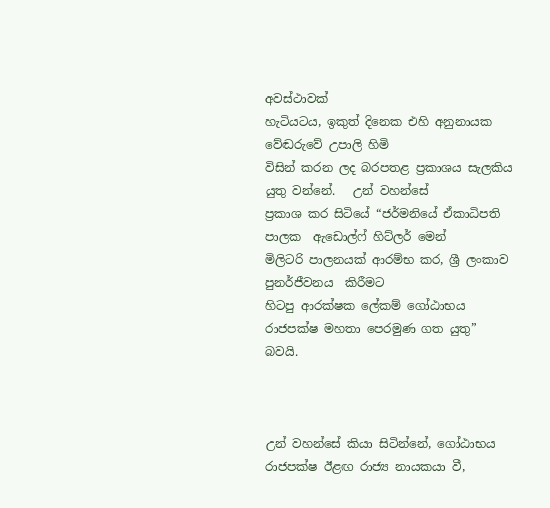අවස්ථාවක්
හැටියටය, ඉකුත් දිනෙක එහි අනුනායක  වේඬරුවේ උපාලි හිමි
විසින් කරන ලද බරපතළ ප්‍රකාශය සැලකිය යුතු වන්නේ.   උන් වහන්සේ
ප්‍රකාශ කර සිටියේ “ජර්මනියේ ඒකාධිපති පාලක  ඇඩොල්‍ෆ් හිට්ලර් මෙන්
මිලිටරි පාලනයක් ආරම්භ කර, ශ්‍රී ලංකාව පුනර්ජීවනය  කිරීමට
හිටපු ආරක්ෂක ලේකම් ගෝඨාභය රාජපක්ෂ මහතා පෙරමුණ ගත යුතු” බවයි.



උන් වහන්සේ කියා සිටින්නේ, ගෝඨාභය රාජපක්ෂ ඊළඟ රාජ්‍ය නායකයා වී,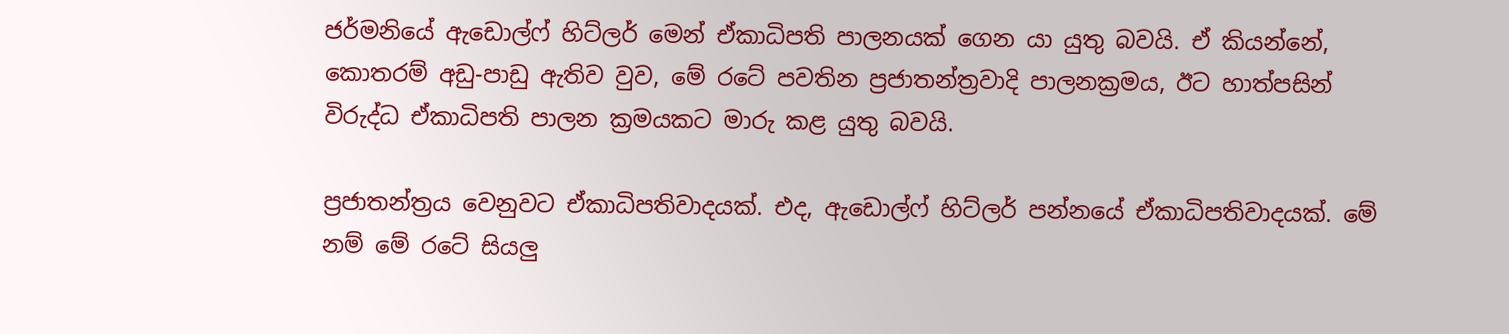ජර්මනියේ ඇඩොල්ෆ් හිට්ලර් මෙන් ඒකාධිපති පාලනයක් ගෙන යා යුතු බවයි. ඒ කියන්නේ, කොතරම් අඩු-පාඩු ඇතිව වුව, මේ රටේ පවතින ප්‍රජාතන්ත්‍රවාදි පාලනක්‍රමය, ඊට හාත්පසින් විරුද්ධ ඒකාධිපති පාලන ක්‍රමයකට මාරු කළ යුතු බවයි.

ප්‍රජාතන්ත්‍රය වෙනුවට ඒකාධිපතිවාදයක්. එද, ඇඩොල්ෆ් හිට්ලර් පන්නයේ ඒකාධිපතිවාදයක්. මේ නම් මේ රටේ සියලු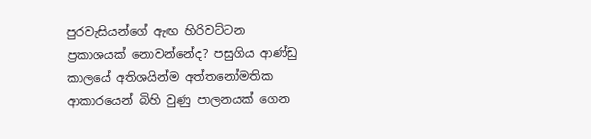පුරවැසියන්ගේ ඇඟ හිරිවට්ටන ප්‍රකාශයක් නොවන්නේද? පසුගිය ආණ්ඩු කාලයේ අතිශයින්ම අත්තනෝමතික ආකාරයෙන් බිහි වුණු පාලනයක් ගෙන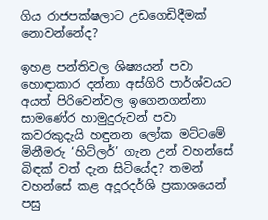ගිය රාජපක්ෂලාට උඩගෙඩිදීමක් නොවන්නේද?

ඉහළ පන්තිවල ශිෂ්‍යයන් පවා හොඳාකාර දන්නා අස්ගිරි පාර්ශ්වයට අයත් පිරිවෙන්වල ඉගෙනගන්නා සාමණේර හාමුදුරුවන් පවා කවරකුදැයි හඳුනන ලෝක මට්ටමේ මිනීමරු ‘හිට්ලර්’ ගැන උන් වහන්සේ බිඳක් වත් දැන සිටියේද? තමන් වහන්සේ කළ අදූරදර්ශි ප්‍රකාශයෙන් පසු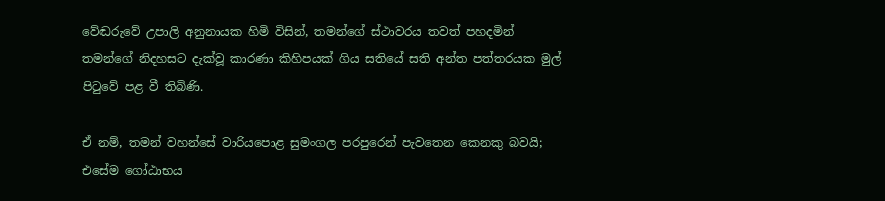වේඬරුවේ උපාලි අනුනායක හිමි විසින්, තමන්ගේ ස්ථාවරය තවත් පහදමින් තමන්ගේ නිදහසට දැක්වූ කාරණා කිහිපයක් ගිය සතියේ සති අන්ත පත්තරයක මුල් පිටුවේ පළ වී තිබිණි.

ඒ නම්, තමන් වහන්සේ වාරියපොළ සුමංගල පරපුරෙන් පැවතෙන කෙනකු බවයි; එසේම ගෝඨාභය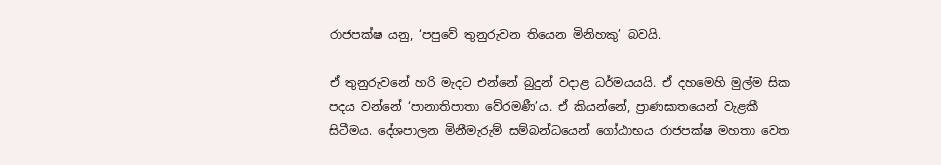රාජපක්ෂ යනු, ‘පපුවේ තුනුරුවන තියෙන මිනිහකු’ බවයි.

ඒ තුනුරුවනේ හරි මැදට එන්නේ බුදුන් වදාළ ධර්මයයයි. ඒ දහමෙහි මුල්ම සික පදය වන්නේ ‘පානාතිපාතා වේරමණී’ය. ඒ කියන්නේ, ප්‍රාණඝාතයෙන් වැළකී සිටීමය. දේශපාලන මිනීමැරුම් සම්බන්ධයෙන් ගෝඨාභය රාජපක්ෂ මහතා වෙත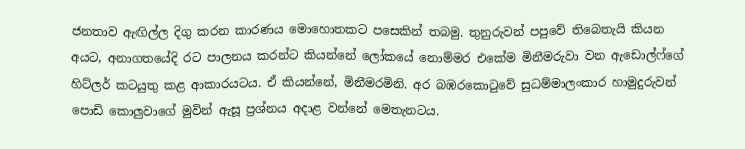ජනතාව ඇඟිල්ල දිගු කරන කාරණය මොහොතකට පසෙකින් තබමු. තුනුරුවන් පපුවේ තිබෙතැයි කියන අයට, අනාගතයේදි රට පාලනය කරන්ට කියන්නේ ලෝකයේ නොම්මර එකේම මිනීමරුවා වන ඇඩොල්ෆ්ගේ හිට්ලර් කටයුතු කළ ආකාරයටය. ඒ කියන්නේ, මිනීමරමිනි. අර බඹරකොටුවේ සුධම්මාලංකාර හාමුදුරුවන් පොඩි කොලුවාගේ මුවින් ඇසූ ප්‍රශ්නය අදාළ වන්නේ මෙතැනටය.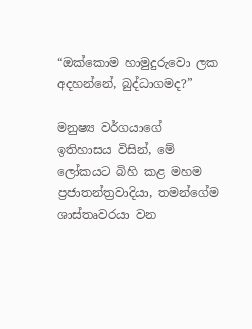“ඔක්කොම හාමුදුරුවො ලක අදහන්නේ, බුද්ධාගමද?”

මනුෂ්‍ය වර්ගයාගේ ඉතිහාසය විසින්, මේ ලෝකයට බිහි කළ මහම ප්‍රජාතන්ත්‍රවාදියා, තමන්ගේම ශාස්තෘවරයා වන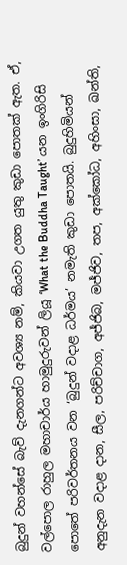බුදුන් වහන්සේ බැව් දැනගන්ට අවශ්‍ය නම්, කියවා උගත යුතු කුඩා ‍පොතක් ඇත. ඒ, වල්පොල රාහුල මහාචාර්ය හාමුදුරුවන් ලියූ ‘What the Buddha Taught’ යන ඉංගිරිසි පොතේ පරිවර්තනය වන ‘බුදුන් වදාළ ධර්මය’ නමැති කුඩා පොතයි. බුදුහිමියන් අනුදැන වදාළ දාන, සීල, පරිච්චාග, අජ්ජිබ, මජ්ජිව, තප, අක්කෝධ, අහිංසා, ඛන්ති,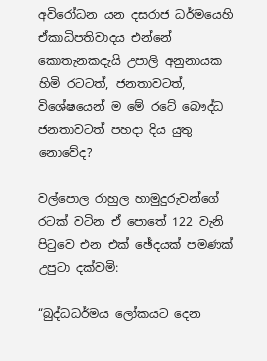අවිරෝධන යන දසරාජ ධර්මයෙහි ඒකාධිපතිවාදය එන්නේ කොතැනකදැයි උපාලි අනුනායක හිමි රටටත්, ජනතාවටත්, විශේෂයෙන් ම මේ රටේ බෞද්ධ ජනතාවටත් පහදා දිය යුතු නොවේද?

වල්පොල රාහුල හාමුදුරුවන්ගේ රටක් වටින ඒ පොතේ 122 වැනි පිටුවෙ එන එක් ඡේදයක් පමණක් උපුටා දක්වමි:

“බුද්ධධර්මය ලෝකයට දෙන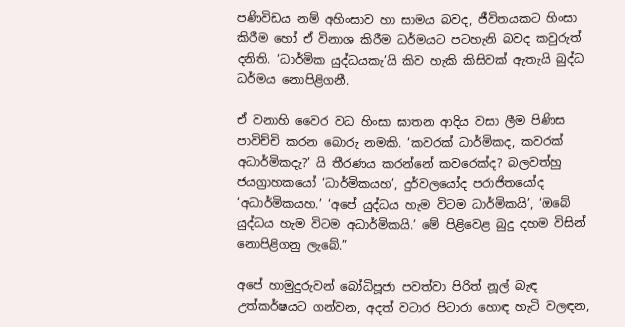පණිවිඩය නම් අහිංසාව හා සාමය බවද, ජීවිතයකට හිංසා කිරීම හෝ ඒ විනාශ කිරීම ධර්මයට පටහැනි බවද කවුරුත් දනිති. ‘ධාර්මික යුද්ධයකැ’යි කිව හැකි කිසිවක් ඇතැයි බුද්ධ ධර්මය නොපිළිගනී.

ඒ වනාහි වෛර වධ හිංසා ඝාතන ආදිය වසා ලීම පිණිස පාවිච්චි කරන බොරු නමකි. ‘කවරක් ධාර්මිකද, කවරක් අධාර්මිකදැ?’ යි තීරණය කරන්නේ කව‍රෙක්ද? බලවත්හු ජයග්‍රාහකයෝ ‘ධාර්මිකයහ’, දුර්වලයෝද පරාජිතයෝද ‘අධාර්මිකයහ.’ ‘අපේ යුද්ධය හැම විටම ධාර්මිකයි’, ‘ඔබේ යුද්ධය හැම විටම අධාර්මිකයි.’ මේ පිළිවෙළ බුදු දහම විසින් නොපිළිගනු ලැබේ.”

අපේ හාමුදුරුවන් බෝධිපූජා පවත්වා පිරිත් නූල් බැඳ උත්කර්ෂයට ගන්වන, අදත් වටාර පිටාරා හොඳ හැටි වලඳන,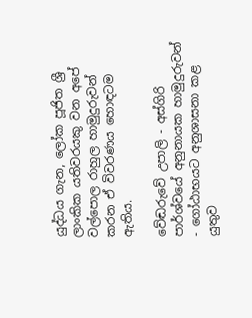යුද්ධය ගැන, ලෝක පූජිත ශ්‍රී ලාංකික යතිවරයකු වන අපේ වල්පොල රාහුල හාමුදුරුවන් කරන ඒ විවරණය හොඳටම ඇතිය.

වේඬරුවේ උපාලි - අස්ගිරි පාර්ශ්වයේ අනුනායක හාමුදුරුවන් - ගෝඨාභයට අනුශාසනා කළ යුතුව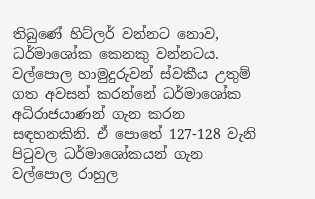තිබුණේ හිට්ලර් වන්නට නොව, ධර්මාශෝක කෙනකු වන්නටය. වල්පොල හාමුදුරුවන් ස්වකීය උතුම් ගත අවසන් කරන්නේ ධර්මාශෝක අධිරාජයාණන් ගැන කරන සඳහනකිනි. ඒ පොතේ 127-128 වැනි පිටුවල ධර්මාශෝකයන් ගැන වල්පොල රාහුල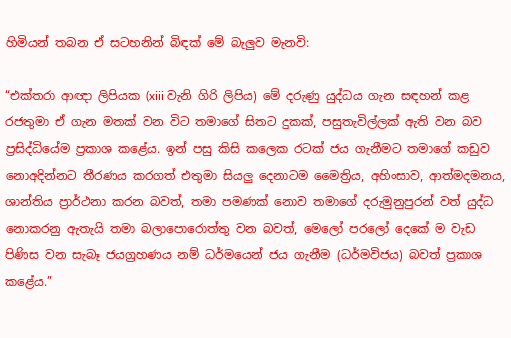හිමියන් තබන ඒ සටහනින් බිඳක් මේ බැලුව මැනවි:

“එක්තරා ආඥා ලිපියක (xiii වැනි ගිරි ලිපිය) මේ දරුණු යුද්ධය ගැන සඳහන් කළ රජතුමා ඒ ගැන මතක් වන විට තමාගේ සිතට දුකක්, පසුතැවිල්ලක් ඇති වන බව ප්‍රසිද්ධියේම ප්‍රකාශ කළේය. ඉන් පසු කිසි කලෙක රටක් ජය ගැනීමට තමාගේ කඩුව නොඅදින්නට තීරණය කරගත් එතුම‍ා සියලු දෙනාටම මෛත්‍රිය, අහිංසාව, ආත්මදමනය, ශාන්තිය ප්‍රාර්ථනා කරන බවත්, තමා පමණක් නොව තමාගේ දරුමුනුපුරන් වත් යුද්ධ නොකරනු ඇතැයි තමා බලාපොරොත්තු වන බවත්, මෙලෝ පරලෝ දෙකේ ම වැඩ පිණිස වන සැබෑ ජයග්‍රහණය නම් ධර්මයෙන් ජය ගැනීම (ධර්මවිජය) බවත් ප්‍රකාශ කළේය.”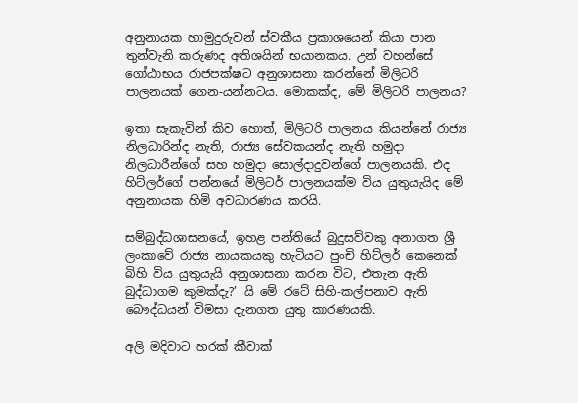අනුනායක හාමුදුරුවන් ස්වකීය ප්‍රකාශයෙන් කියා පාන තුන්වැනි කරුණද අතිශයින් භයානකය. උන් වහන්සේ ගෝඨාභය රාජපක්ෂට අනුශාසනා කරන්නේ මිලිටරි පාලනයක් ගෙන-යන්නටය. මොකක්ද, මේ මිලිටරි පාලනය?

ඉතා සැකැවින් කිව හොත්, මිලිටරි පාලනය කියන්නේ රාජ්‍ය නිලධාරින්ද නැති, රාජ්‍ය සේවකයන්ද නැති හමුදා නිලධාරීන්ගේ සහ හමුදා සොල්දාදුවන්ගේ පාලනයකි. එද හිට්ලර්ගේ පන්නයේ මිලිටර් පාලනයක්ම විය යුතුයැයිද මේ අනුනායක හිමි අවධාරණය කරයි.

සම්බුද්ධශාසනයේ, ඉහළ පන්තියේ බුදුසව්වකු අනාගත ශ්‍රී ලංකාවේ රාජ්‍ය නායකයකු හැටියට පුංචි හිට්ලර් කෙනෙක් බිහි විය යුතුයැයි අනුශාසනා කරන විට, එතැන ඇති බුද්ධාගම කුමක්දැ?’ යි මේ රටේ සිහි-කල්පනාව ඇති බෞද්ධයන් විමසා දැනගත යුතු කාරණයකි.

අලි මදිවාට හරක් කීවාක්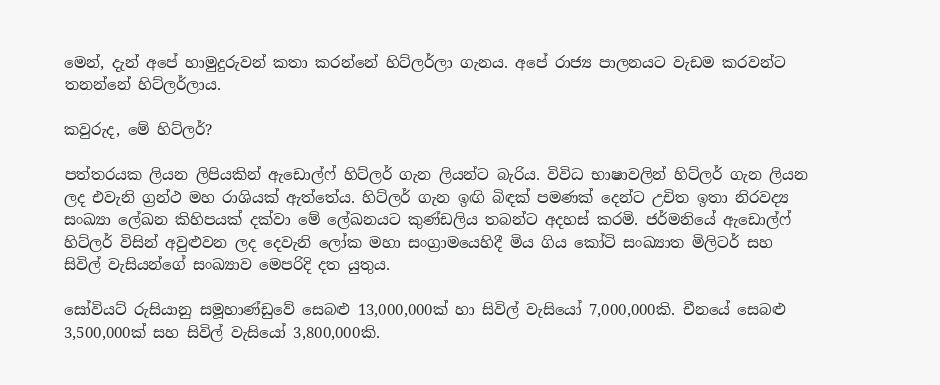මෙන්, දැන් අපේ හාමුදුරුවන් කතා කරන්නේ හිට්ලර්ලා ගැනය. අපේ රාජ්‍ය පාලනයට වැඩම කරවන්ට තනන්නේ හිට්ලර්ලාය.

කවුරුද, මේ හිට්ලර්?

පත්තරයක ලියන ලිපියකින් ඇඩොල්ෆ් හිට්ලර් ගැන ලියන්ට බැරිය. විවිධ භාෂාවලින් හිට්ලර් ගැන ලියන ලද එවැනි ග්‍රන්ථ මහ රාශියක් ඇත්තේය. හිට්ලර් ගැන ඉඟි බිඳක් පමණක් දෙන්ට උචිත ඉතා නිරවද්‍ය සංඛ්‍යා ලේඛන කිහිපයක් දක්වා මේ ලේඛනයට කුණ්ඩලිය තබන්ට අදහස් කරමි. ජර්මනියේ ඇඩොල්ෆ් හිට්ලර් විසින් අවුළුවන ලද දෙවැනි ලෝක මහා සංග්‍රාමයෙහිදී මිය ගිය‍ කෝටි සංඛ්‍යාත මිලිටර් සහ සිවිල් වැසියන්ගේ සංඛ්‍යාව මෙපරිදි දත යුතුය.

සෝවියට් රුසියානු සමූහාණ්ඩුවේ සෙබළු 13,000,000ක් හා සිවිල් වැසියෝ 7,000,000කි. චීනයේ සෙබළු 3,500,000ක් සහ සිවිල් වැසියෝ 3,800,000කි.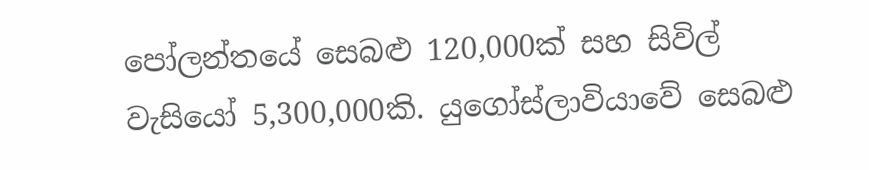පෝලන්තයේ සෙබළු 120,000ක් සහ සිවිල් වැසියෝ 5,300,000කි. යුගෝස්ලාවියාවේ සෙබළු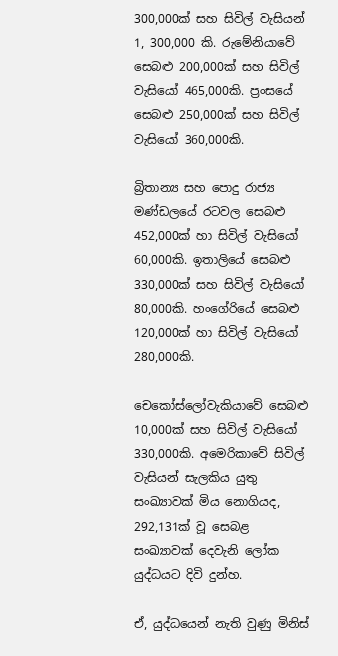300,000ක් සහ සිවිල් වැසියන් 1, 300,000 කි. රුමේනියාවේ සෙබළු 200,000ක් සහ සිවිල් වැසියෝ 465,000කි. ප්‍රංසයේ සෙබළු 250,000ක් සහ සිවිල් වැසියෝ 360,000කි.

බ්‍රිතාන්‍ය සහ පොදු රාජ්‍ය මණ්ඩලයේ රටවල සෙබළු 452,000ක් හා සිවිල් වැසියෝ 60,000කි. ඉතාලියේ සෙබළු 330,000ක් සහ සිවිල් වැසියෝ 80,000කි. හංගේරියේ සෙබළු 120,000ක් හා සිවිල් වැසියෝ 280,000කි.

චෙකෝස්ලෝවැකියාවේ සෙබළු 10,000ක් සහ සිවිල් වැසියෝ 330,000කි. අමෙරිකාවේ සිවිල් වැසියන් සැලකිය යුතු සංඛ්‍යාවක් මිය නොගියද, 292,131ක් වූ සෙබළ සංඛ්‍යාවක් දෙවැනි ලෝක යුද්ධයට දිවි දුන්හ.

ඒ, යුද්ධයෙන් නැති වුණු මිනිස්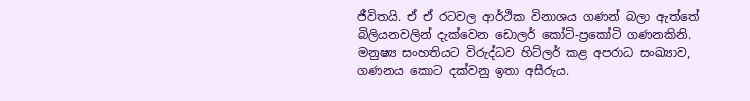ජීවිතයි. ඒ ඒ රටවල ආර්ථික විනාශය ගණන් බලා ඇත්තේ බිලියනවලින් දැක්වෙන ඩොලර් කෝටි-ප්‍රකෝටි ගණනකිනි. මනුෂ්‍ය සංහතියට විරුද්ධව හිට්ලර් කළ අපරාධ සංඛ්‍යාව, ගණනය කොට දක්වනු ඉතා අසීරුය.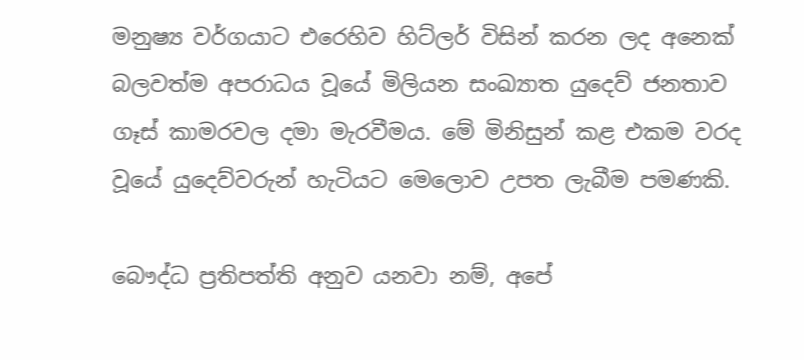මනුෂ්‍ය වර්ගයාට එරෙහිව හිට්ලර් විසින් කරන ලද අනෙක් බලවත්ම අපරාධය වූයේ මිලියන සංඛ්‍යාත යුදෙව් ජනතාව ගෑස් කාමරවල දමා මැරවීමය. මේ මිනිසුන් කළ එකම වරද වූයේ යුදෙව්වරුන් හැටියට මෙලොව උපත ලැබීම පමණකි.

බෞද්ධ ප්‍රතිපත්ති අනුව යනවා නම්, අපේ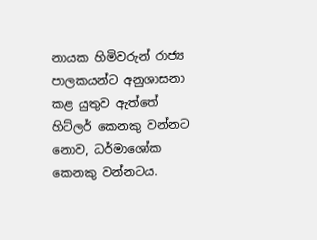නායක හිමිවරුන් රාජ්‍ය පාලකයන්ට අනුශාසනා කළ යුතුව ඇත්තේ හිට්ලර් කෙනකු වන්නට නොව, ධර්මාශෝක කෙනකු වන්නටය.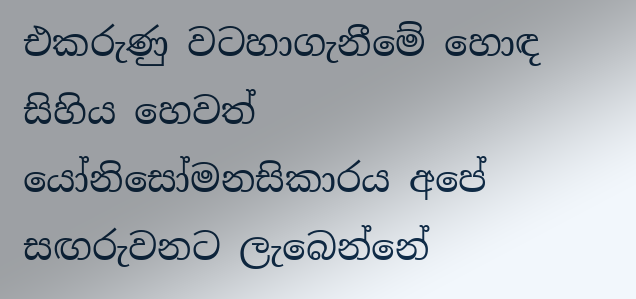එකරුණු වටහාගැනීමේ හොඳ සිහිය හෙවත් යෝනිසෝමනසිකාරය අපේ සඟරුවනට ලැබෙන්නේ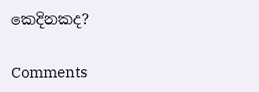කෙදිනකද?

Comments